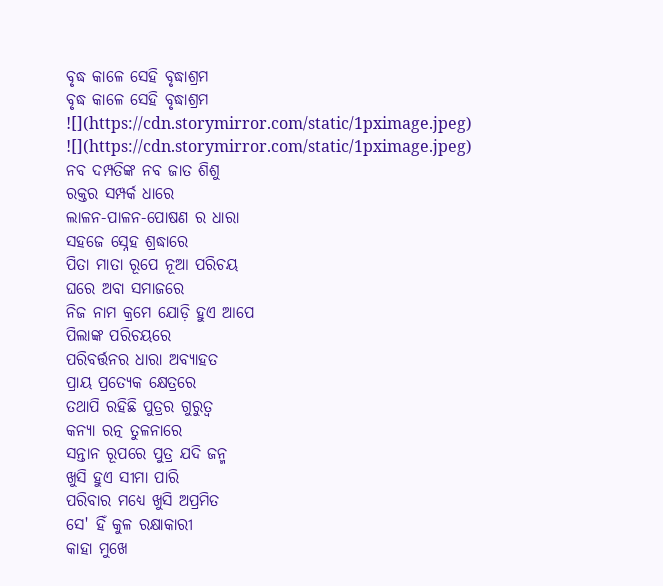ବୃଦ୍ଧ କାଳେ ସେହି ବୃଦ୍ଧାଶ୍ରମ
ବୃଦ୍ଧ କାଳେ ସେହି ବୃଦ୍ଧାଶ୍ରମ
![](https://cdn.storymirror.com/static/1pximage.jpeg)
![](https://cdn.storymirror.com/static/1pximage.jpeg)
ନବ ଦମ୍ପତିଙ୍କ ନବ ଜାତ ଶିଶୁ
ରକ୍ତର ସମ୍ପର୍କ ଧାରେ
ଲାଳନ-ପାଳନ-ପୋଷଣ ର ଧାରା
ସହଜେ ସ୍ନେହ ଶ୍ରଦ୍ଧାରେ
ପିତା ମାତା ରୂପେ ନୂଆ ପରିଚୟ
ଘରେ ଅବା ସମାଜରେ
ନିଜ ନାମ କ୍ରମେ ଯୋଡ଼ି ହୁଏ ଆପେ
ପିଲାଙ୍କ ପରିଚୟରେ
ପରିବର୍ତ୍ତନର ଧାରା ଅବ୍ୟାହତ
ପ୍ରାୟ ପ୍ରତ୍ୟେକ କ୍ଷେତ୍ରରେ
ତଥାପି ରହିଛି ପୁତ୍ରର ଗୁରୁତ୍ୱ
କନ୍ୟା ରତ୍ନ ତୁଳନାରେ
ସନ୍ତାନ ରୂପରେ ପୁତ୍ର ଯଦି ଜନ୍ମ
ଖୁସି ହୁଏ ସୀମା ପାରି
ପରିବାର ମଧ୍ୟେ ଖୁସି ଅପ୍ରମିତ
ସେ' ହିଁ କୁଳ ରକ୍ଷାକାରୀ
କାହା ମୁଖେ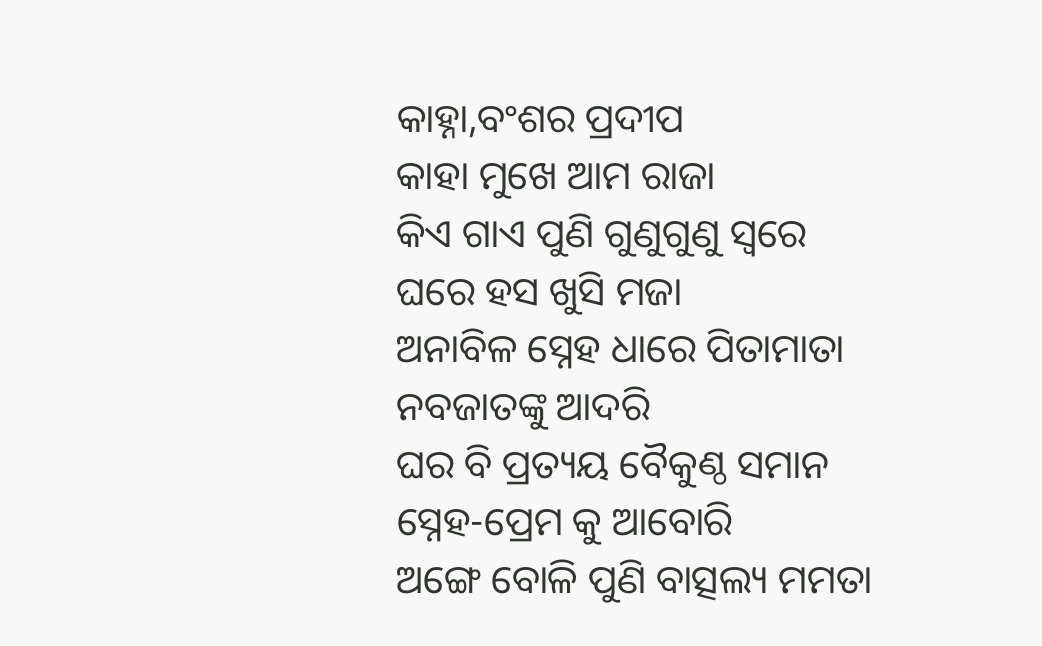କାହ୍ନା,ବଂଶର ପ୍ରଦୀପ
କାହା ମୁଖେ ଆମ ରାଜା
କିଏ ଗାଏ ପୁଣି ଗୁଣୁଗୁଣୁ ସ୍ଵରେ
ଘରେ ହସ ଖୁସି ମଜା
ଅନାବିଳ ସ୍ନେହ ଧାରେ ପିତାମାତା
ନବଜାତଙ୍କୁ ଆଦରି
ଘର ବି ପ୍ରତ୍ୟୟ ବୈକୁଣ୍ଠ ସମାନ
ସ୍ନେହ-ପ୍ରେମ କୁ ଆବୋରି
ଅଙ୍ଗେ ବୋଳି ପୁଣି ବାତ୍ସଲ୍ୟ ମମତା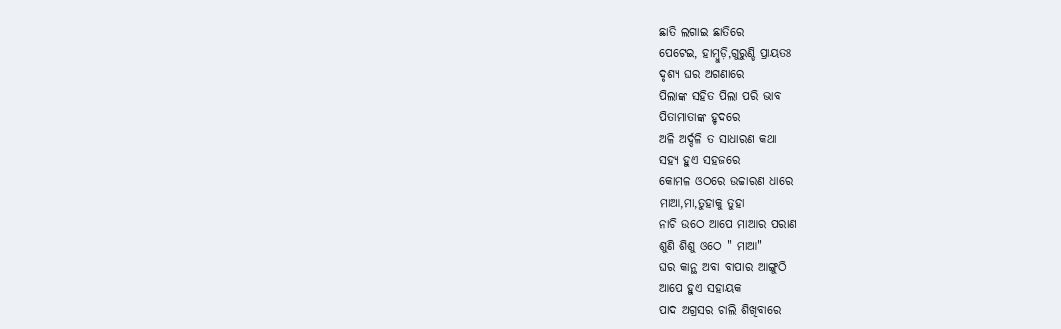ଛାତି ଲଗାଇ ଛାତିରେ
ପେଟେଇ, ହାମ୍ବୁଡ଼ି,ଗୁରୁଣ୍ଡି ପ୍ରାୟତଃ
ଦୃଶ୍ୟ ଘର ଅଗଣାରେ
ପିଲାଙ୍କ ସହିତ ପିଲା ପରି ଭାବ
ପିତାମାତାଙ୍କ ହୃଦରେ
ଅଳି ଅର୍ଦ୍ଦଳି ତ ସାଧାରଣ କଥା
ସହ୍ୟ ହୁଏ ସହଜରେ
କୋମଳ ଓଠରେ ଉଚ୍ଚାରଣ ଧାରେ
ମାଆ,ମା,ତୁହାକୁ ତୁହା
ନାଚି ଉଠେ ଆପେ ମାଆର ପରାଣ
ଶୁଣି ଶିଶୁ ଓଠେ " ମାଆ"
ଘର କାନ୍ଥ ଅବା ବାପାର ଆଙ୍ଗୁଠି
ଆପେ ହୁଏ ସହାୟକ
ପାଦ ଅଗ୍ରସର ଚାଲି ଶିଖିବାରେ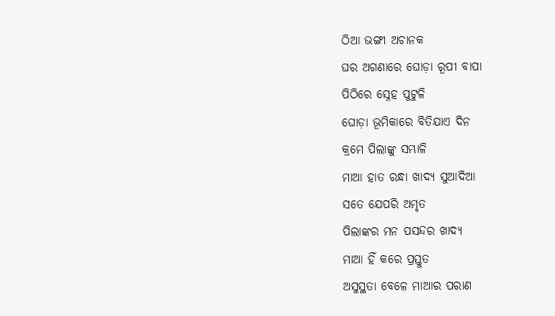ଠିଆ ଭଙ୍ଗୀ ଅଚାନକ
ଘର ଅଗଣାରେ ଘୋଡ଼ା ରୂପୀ ବାପା
ପିଠିରେ ସ୍ନେହ ପୁଟୁଳି
ଘୋଡ଼ା ଭୂମିକାରେ ବିତିଯାଏ ଦିନ
କ୍ରମେ ପିଲାଙ୍କୁ ସମ୍ଭାଳି
ମାଆ ହାତ ରନ୍ଧା ଖାଦ୍ୟ ସୁଆଦିଆ
ସତେ ଯେପରି ଅମୃତ
ପିଲାଙ୍କର ମନ ପସନ୍ଦର ଖାଦ୍ୟ
ମାଆ ହିଁ କରେ ପ୍ରସ୍ତୁତ
ଅସୁସ୍ଥତା ବେଳେ ମାଆର ପରାଣ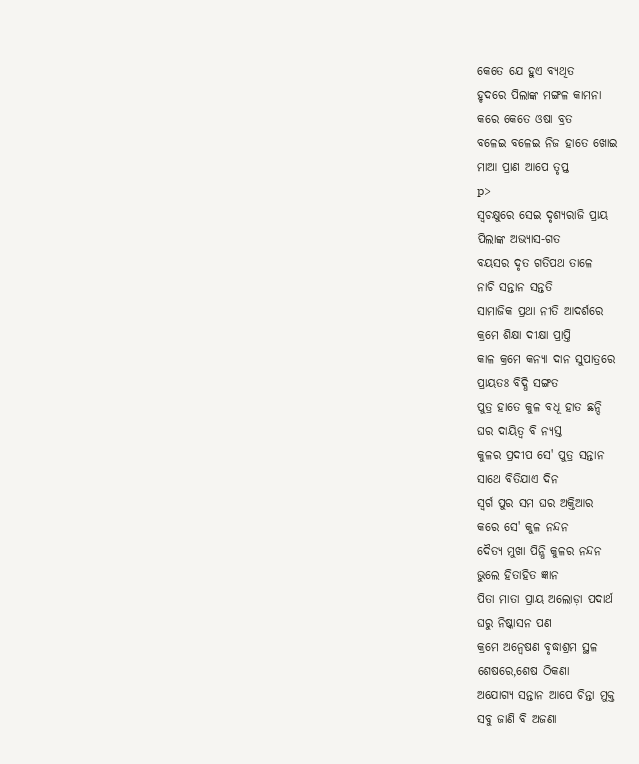କେତେ ଯେ ହୁଏ ବ୍ୟଥିତ
ହୃଦରେ ପିଲାଙ୍କ ମଙ୍ଗଳ କାମନା
କରେ କେତେ ଓଷା ବ୍ରତ
ବଳେଇ ବଳେଇ ନିଜ ହାତେ ଖୋଇ
ମାଆ ପ୍ରାଣ ଆପେ ତୃପ୍ତ
p>
ସ୍ବଚକ୍ଷୁରେ ସେଇ ଦୃଶ୍ୟରାଜି ପ୍ରାୟ
ପିଲାଙ୍କ ଅଭ୍ୟାସ-ଗତ
ବୟସର ଦୃତ ଗତିପଥ ତାଳେ
ନାଚି ସନ୍ତାନ ସନ୍ତତି
ସାମାଜିକ ପ୍ରଥା ନୀତି ଆଦର୍ଶରେ
କ୍ରମେ ଶିକ୍ଷା ଦୀକ୍ଷା ପ୍ରାପ୍ତି
କାଳ କ୍ରମେ କନ୍ୟା ଦାନ ସୁପାତ୍ରରେ
ପ୍ରାୟତଃ ବିଦ୍ଧି ସଙ୍ଗତ
ପୁତ୍ର ହାତେ କୁଳ ବଧୂ ହାତ ଛନ୍ଦି
ଘର ଦାୟିତ୍ୱ ବି ନ୍ୟସ୍ତ
କୁଳର ପ୍ରଦୀପ ସେ' ପୁତ୍ର ସନ୍ତାନ
ସାଥେ ବିତିଯାଏ ଦିନ
ସ୍ଵର୍ଗ ପୁର ସମ ଘର ଅକ୍ତିଆର
କରେ ସେ' କୁଳ ନନ୍ଦନ
ଦୈତ୍ୟ ମୁଖା ପିନ୍ଧି କୁଳର ନନ୍ଦନ
ଭୁଲେ ହିତାହିତ ଜ୍ଞାନ
ପିତା ମାତା ପ୍ରାୟ ଅଲୋଡ଼ା ପଦାର୍ଥ
ଘରୁ ନିଷ୍କାସନ ପଣ
କ୍ରମେ ଅନ୍ଵେଷଣ ବୃଦ୍ଧାଶ୍ରମ ସ୍ଥଳ
ଶେଷରେ,ଶେଷ ଠିକଣା
ଅଯୋଗ୍ୟ ସନ୍ତାନ ଆପେ ଚିନ୍ତା ମୁକ୍ତ
ସବୁ ଜାଣି ବି ଅଜଣା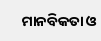ମାନବିକତା ଓ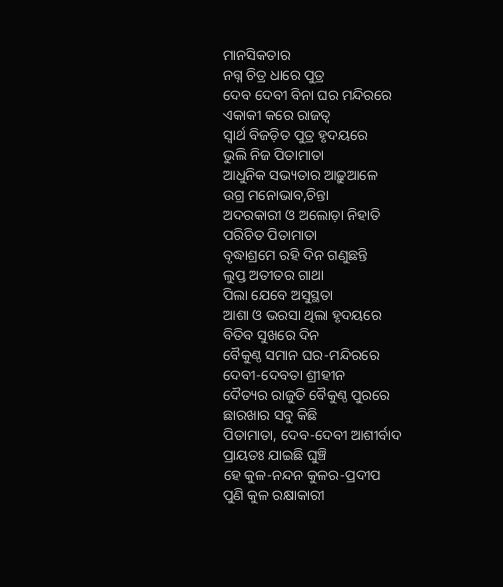ମାନସିକତାର
ନଗ୍ନ ଚିତ୍ର ଧାରେ ପୁତ୍ର
ଦେବ ଦେବୀ ବିନା ଘର ମନ୍ଦିରରେ
ଏକାକୀ କରେ ରାଜତ୍ଵ
ସ୍ବାର୍ଥ ବିଜଡ଼ିତ ପୁତ୍ର ହୃଦୟରେ
ଭୁଲି ନିଜ ପିତାମାତା
ଆଧୁନିକ ସଭ୍ୟତାର ଆଢ଼ୁଆଳେ
ଉଗ୍ର ମନୋଭାବ,ଚିନ୍ତା
ଅଦରକାରୀ ଓ ଅଲୋଡ଼ା ନିହାତି
ପରିଚିତ ପିତାମାତା
ବୃଦ୍ଧାଶ୍ରମେ ରହି ଦିନ ଗଣୁଛନ୍ତି
ଲୁପ୍ତ ଅତୀତର ଗାଥା
ପିଲା ଯେବେ ଅସୁସ୍ଥତା
ଆଶା ଓ ଭରସା ଥିଲା ହୃଦୟରେ
ବିତିବ ସୁଖରେ ଦିନ
ବୈକୁଣ୍ଠ ସମାନ ଘର-ମନ୍ଦିରରେ
ଦେବୀ-ଦେବତା ଶ୍ରୀହୀନ
ଦୈତ୍ୟର ରାଜୁତି ବୈକୁଣ୍ଠ ପୁରରେ
ଛାରଖାର ସବୁ କିଛି
ପିତାମାତା, ଦେବ-ଦେବୀ ଆଶୀର୍ବାଦ
ପ୍ରାୟତଃ ଯାଇଛି ଘୁଞ୍ଚି
ହେ କୁଳ-ନନ୍ଦନ କୁଳର-ପ୍ରଦୀପ
ପୁଣି କୁଳ ରକ୍ଷାକାରୀ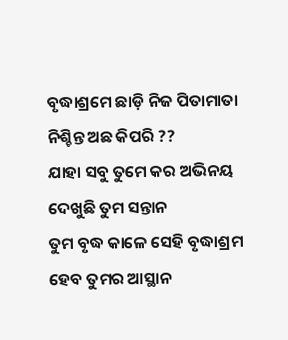ବୃଦ୍ଧାଶ୍ରମେ ଛାଡ଼ି ନିଜ ପିତାମାତା
ନିଶ୍ଚିନ୍ତ ଅଛ କିପରି ??
ଯାହା ସବୁ ତୁମେ କର ଅଭିନୟ
ଦେଖୁଛି ତୁମ ସନ୍ତାନ
ତୁମ ବୃଦ୍ଧ କାଳେ ସେହି ବୃଦ୍ଧାଶ୍ରମ
ହେବ ତୁମର ଆସ୍ଥାନ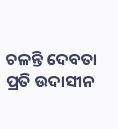ଚଳନ୍ତି ଦେବତା ପ୍ରତି ଉଦାସୀନ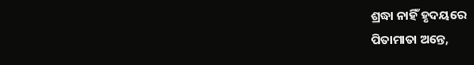ଶ୍ରଦ୍ଧା ନାହିଁ ହୃଦୟରେ
ପିତାମାତା ଅନ୍ତେ,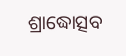ଶ୍ରାଦ୍ଧୋତ୍ସବ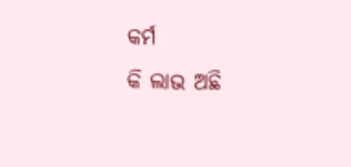କର୍ମ
କି ଲାଭ ଅଛି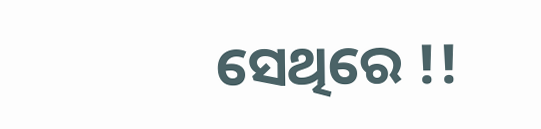ସେଥିରେ !!